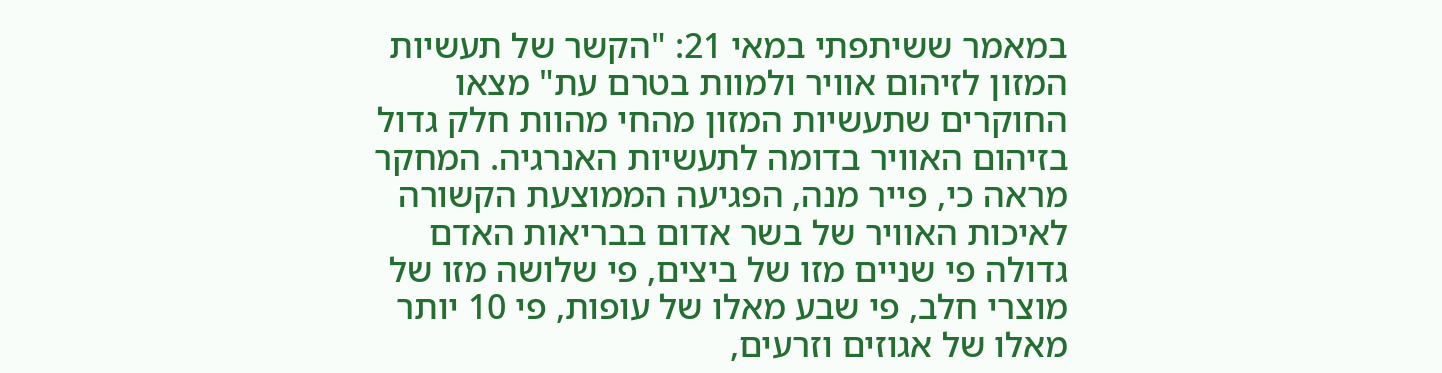במאמר ששיתפתי במאי 21: "הקשר של תעשיות המזון לזיהום אוויר ולמוות בטרם עת" מצאו החוקרים שתעשיות המזון מהחי מהוות חלק גדול בזיהום האוויר בדומה לתעשיות האנרגיה. המחקר מראה כי, פייר מנה, הפגיעה הממוצעת הקשורה לאיכות האוויר של בשר אדום בבריאות האדם גדולה פי שניים מזו של ביצים, פי שלושה מזו של מוצרי חלב, פי שבע מאלו של עופות, פי 10 יותר מאלו של אגוזים וזרעים,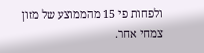ולפחות פי 15 מהממוצע של מזון צמחי אחר.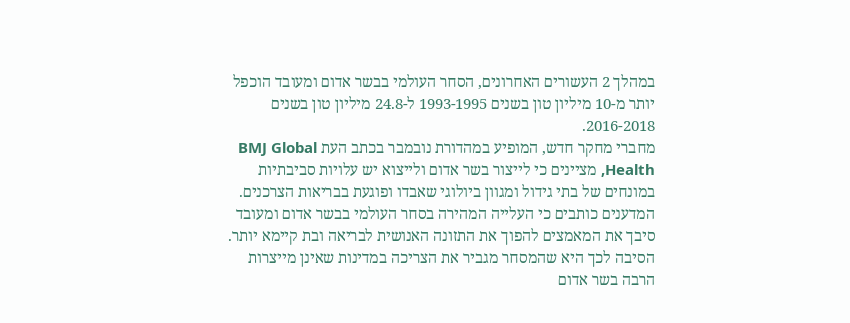במהלך 2 העשורים האחרונים, הסחר העולמי בבשר אדום ומעובד הוכפל יותר מ-10 מיליון טון בשנים 1993-1995 ל-24.8 מיליון טון בשנים 2016-2018.
מחברי מחקר חדש, המופיע במהדורת נובמבר בכתב העת BMJ Global Health, מציינים כי לייצור בשר אדום ולייצוא יש עלויות סביבתיות במונחים של בתי גידול ומגוון ביולוגי שאבדו ופוגעת בבריאות הצרכנים.
המדענים כותבים כי העלייה המהירה בסחר העולמי בבשר אדום ומעובד סיבך את המאמצים להפוך את התזונה האנושית לבריאה ובת קיימא יותר.
הסיבה לכך היא שהמסחר מגביר את הצריכה במדינות שאינן מייצרות הרבה בשר אדום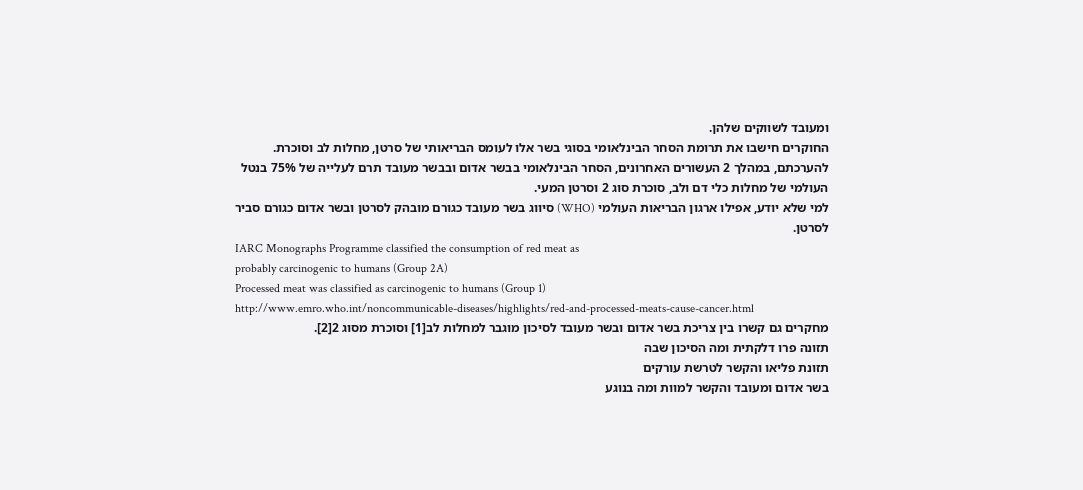ומעובד לשווקים שלהן.
החוקרים חישבו את תרומת הסחר הבינלאומי בסוגי בשר אלו לעומס הבריאותי של סרטן, מחלות לב וסוכרת.
להערכתם, במהלך 2 העשורים האחרונים, הסחר הבינלאומי בבשר אדום ובבשר מעובד תרם לעלייה של 75% בנטל העולמי של מחלות כלי דם ולב, סוכרת סוג 2 וסרטן המעי.
למי שלא יודע, אפילו ארגון הבריאות העולמי (WHO) סיווג בשר מעובד כגורם מובהק לסרטן ובשר אדום כגורם סביר לסרטן.
IARC Monographs Programme classified the consumption of red meat as
probably carcinogenic to humans (Group 2A)
Processed meat was classified as carcinogenic to humans (Group 1)
http://www.emro.who.int/noncommunicable-diseases/highlights/red-and-processed-meats-cause-cancer.html
מחקרים גם קשרו בין צריכת בשר אדום ובשר מעובד לסיכון מוגבר למחלות לב[1] וסוכרת מסוג 2[2].
תזונה פרו דלקתית ומה הסיכון שבה
תזונת פליאו והקשר לטרשת עורקים
בשר אדום ומעובד והקשר למוות ומה בנוגע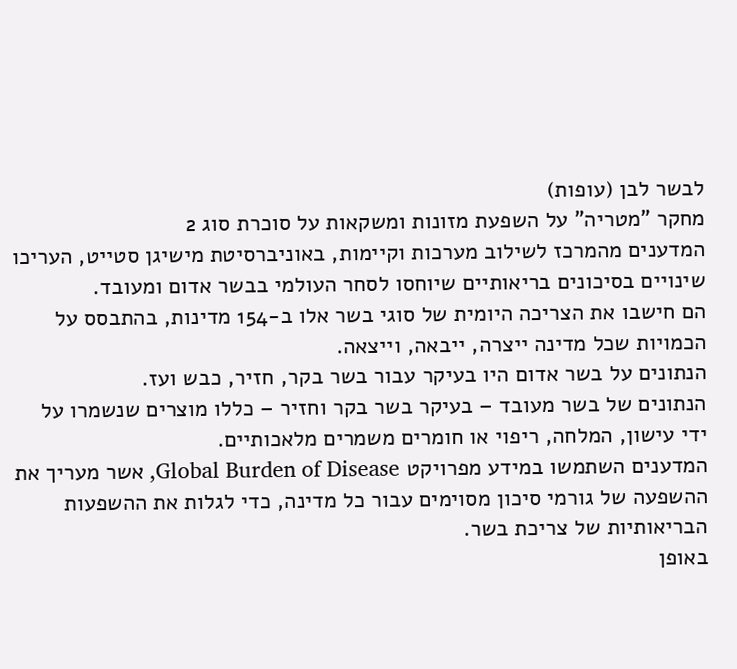לבשר לבן (עופות)
מחקר "מטריה" על השפעת מזונות ומשקאות על סוכרת סוג 2
המדענים מהמרכז לשילוב מערכות וקיימות, באוניברסיטת מישיגן סטייט, העריכו שינויים בסיכונים בריאותיים שיוחסו לסחר העולמי בבשר אדום ומעובד.
הם חישבו את הצריכה היומית של סוגי בשר אלו ב-154 מדינות, בהתבסס על הכמויות שכל מדינה ייצרה, ייבאה, וייצאה.
הנתונים על בשר אדום היו בעיקר עבור בשר בקר, חזיר, כבש ועז.
הנתונים של בשר מעובד – בעיקר בשר בקר וחזיר – כללו מוצרים שנשמרו על ידי עישון, המלחה, ריפוי או חומרים משמרים מלאכותיים.
המדענים השתמשו במידע מפרויקט Global Burden of Disease, אשר מעריך את ההשפעה של גורמי סיכון מסוימים עבור כל מדינה, כדי לגלות את ההשפעות הבריאותיות של צריכת בשר.
באופן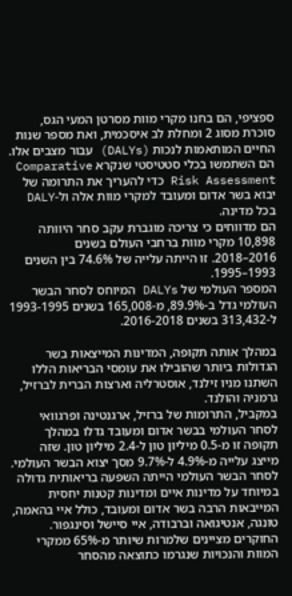ספציפי, הם בחנו מקרי מוות מסרטן המעי הגס, סוכרת מסוג 2 ומחלת לב איסכמית, ואת מספר שנות החיים המותאמות לנכות (DALYs) עבור מצבים אלו.
הם השתמשו בכלי סטטיסטי שנקרא Comparative Risk Assessment כדי להעריך את התרומה של יבוא בשר אדום ומעובד למקרי מוות אלה ול-DALY בכל מדינה.
הם מדווחים כי צריכה מוגברת עקב סחר היוותה 10,898 מקרי מוות ברחבי העולם בשנים 2016–2018. זו הייתה עלייה של 74.6% בין השנים 1993–1995.
המספר העולמי של DALYs המיוחס לסחר הבשר העולמי גדל ב-89.9%, מ-165,008 בשנים 1993-1995 ל-313,432 בשנים 2016-2018.

במהלך אותה תקופה, המדינות המייצאות בשר הגדולות ביותר שהובילו את עומסי הבריאות הללו השתנו מניו זילנד, אוסטרליה וארצות הברית לברזיל, גרמניה והולנד.
במקביל, התרומות של ברזיל, ארגנטינה ופרגוואי לסחר העולמי בבשר אדום ומעובד גדלו במהלך תקופה זו מ-0.5 מיליון טון ל-2.4 מיליון טון. שזה מייצג עלייה מ-4.9% ל-9.7% מסך יצוא הבשר העולמי.
לסחר הבשר העולמי הייתה השפעה בריאותית גדולה במיוחד על מדינות איים ומדינות קטנות יחסית המייבאות הרבה בשר אדום ומעובד, כולל איי בהאמה, טונגה, אנטיגואה וברבודה, איי סיישל וסינגפור.
החוקרים מציינים שלמרות שיותר מ-65% ממקרי המוות והנכויות שנגרמו כתוצאה מהסחר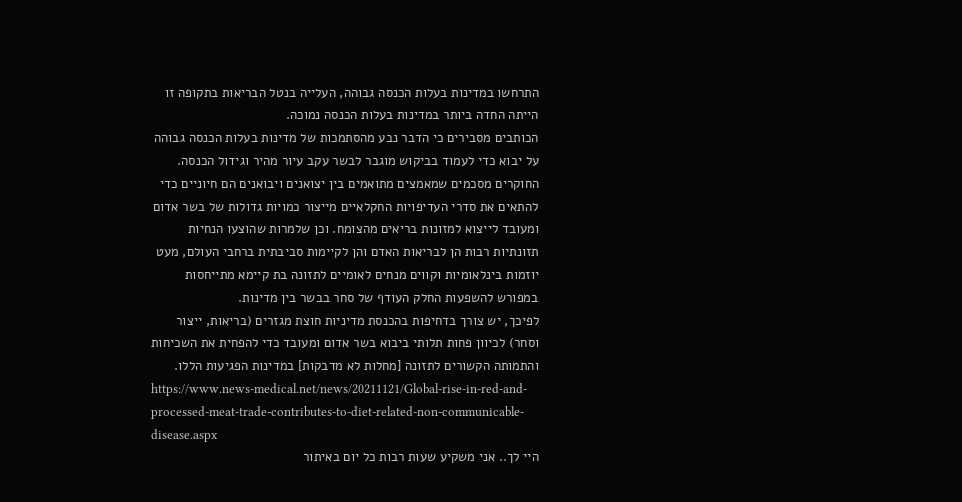התרחשו במדינות בעלות הכנסה גבוהה, העלייה בנטל הבריאות בתקופה זו הייתה החדה ביותר במדינות בעלות הכנסה נמוכה.
הכותבים מסבירים כי הדבר נבע מהסתמכות של מדינות בעלות הכנסה גבוהה על יבוא כדי לעמוד בביקוש מוגבר לבשר עקב עיור מהיר וגידול הכנסה.
החוקרים מסכמים שמאמצים מתואמים בין יצואנים ויבואנים הם חיוניים כדי להתאים את סדרי העדיפויות החקלאיים מייצור כמויות גדולות של בשר אדום ומעובד לייצוא למזונות בריאים מהצומח. וכן שלמרות שהוצעו הנחיות תזונתיות רבות הן לבריאות האדם והן לקיימות סביבתית ברחבי העולם, מעט יוזמות בינלאומיות וקווים מנחים לאומיים לתזונה בת קיימא מתייחסות במפורש להשפעות החלק העודף של סחר בבשר בין מדינות.
לפיכך, יש צורך בדחיפות בהכנסת מדיניות חוצת מגזרים (בריאות, ייצור וסחר) לכיוון פחות תלותי ביבוא בשר אדום ומעובד כדי להפחית את השכיחות והתמותה הקשורים לתזונה [מחלות לא מדבקות] במדינות הפגיעות הללו.
https://www.news-medical.net/news/20211121/Global-rise-in-red-and-processed-meat-trade-contributes-to-diet-related-non-communicable-disease.aspx
היי לך.. אני משקיע שעות רבות כל יום באיתור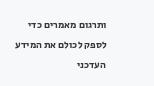ותרגום מאמרים כדי לספק לכולם את המידע העדכני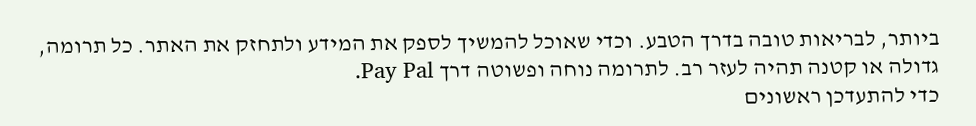ביותר, לבריאות טובה בדרך הטבע. וכדי שאוכל להמשיך לספק את המידע ולתחזק את האתר. כל תרומה, גדולה או קטנה תהיה לעזר רב. לתרומה נוחה ופשוטה דרך Pay Pal.
כדי להתעדכן ראשונים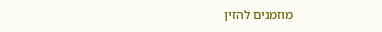מוזמנים להזין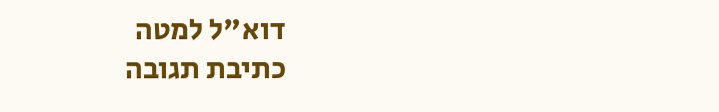דוא"ל למטה
כתיבת תגובה